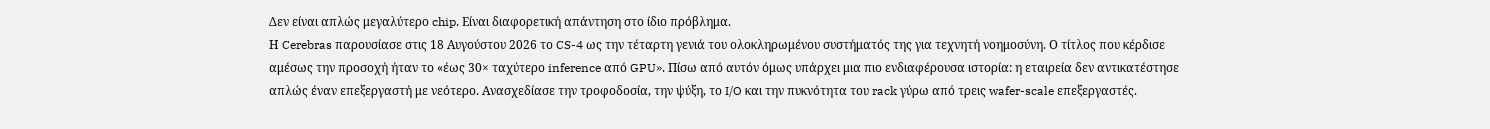Δεν είναι απλώς μεγαλύτερο chip. Είναι διαφορετική απάντηση στο ίδιο πρόβλημα.
Η Cerebras παρουσίασε στις 18 Αυγούστου 2026 το CS-4 ως την τέταρτη γενιά του ολοκληρωμένου συστήματός της για τεχνητή νοημοσύνη. Ο τίτλος που κέρδισε αμέσως την προσοχή ήταν το «έως 30× ταχύτερο inference από GPU». Πίσω από αυτόν όμως υπάρχει μια πιο ενδιαφέρουσα ιστορία: η εταιρεία δεν αντικατέστησε απλώς έναν επεξεργαστή με νεότερο. Ανασχεδίασε την τροφοδοσία, την ψύξη, το I/O και την πυκνότητα του rack γύρω από τρεις wafer-scale επεξεργαστές.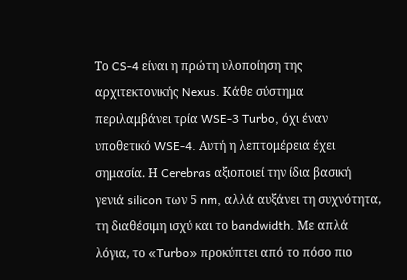Το CS-4 είναι η πρώτη υλοποίηση της αρχιτεκτονικής Nexus. Κάθε σύστημα περιλαμβάνει τρία WSE-3 Turbo, όχι έναν υποθετικό WSE-4. Αυτή η λεπτομέρεια έχει σημασία. Η Cerebras αξιοποιεί την ίδια βασική γενιά silicon των 5 nm, αλλά αυξάνει τη συχνότητα, τη διαθέσιμη ισχύ και το bandwidth. Με απλά λόγια, το «Turbo» προκύπτει από το πόσο πιο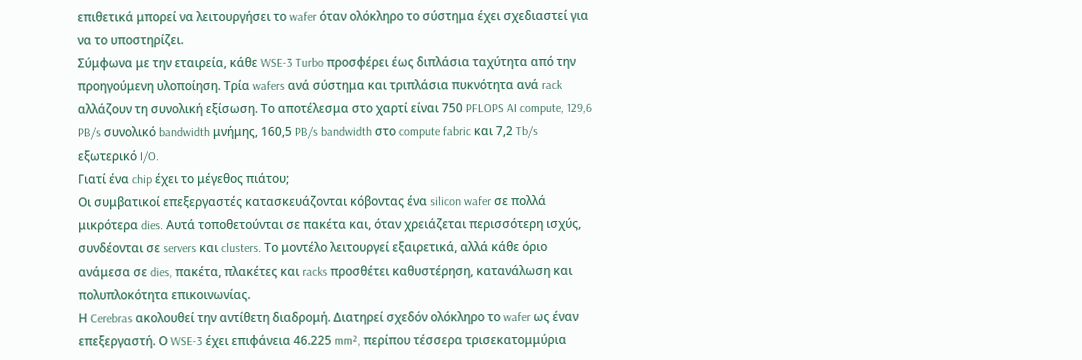επιθετικά μπορεί να λειτουργήσει το wafer όταν ολόκληρο το σύστημα έχει σχεδιαστεί για να το υποστηρίζει.
Σύμφωνα με την εταιρεία, κάθε WSE-3 Turbo προσφέρει έως διπλάσια ταχύτητα από την προηγούμενη υλοποίηση. Τρία wafers ανά σύστημα και τριπλάσια πυκνότητα ανά rack αλλάζουν τη συνολική εξίσωση. Το αποτέλεσμα στο χαρτί είναι 750 PFLOPS AI compute, 129,6 PB/s συνολικό bandwidth μνήμης, 160,5 PB/s bandwidth στο compute fabric και 7,2 Tb/s εξωτερικό I/O.
Γιατί ένα chip έχει το μέγεθος πιάτου;
Οι συμβατικοί επεξεργαστές κατασκευάζονται κόβοντας ένα silicon wafer σε πολλά μικρότερα dies. Αυτά τοποθετούνται σε πακέτα και, όταν χρειάζεται περισσότερη ισχύς, συνδέονται σε servers και clusters. Το μοντέλο λειτουργεί εξαιρετικά, αλλά κάθε όριο ανάμεσα σε dies, πακέτα, πλακέτες και racks προσθέτει καθυστέρηση, κατανάλωση και πολυπλοκότητα επικοινωνίας.
Η Cerebras ακολουθεί την αντίθετη διαδρομή. Διατηρεί σχεδόν ολόκληρο το wafer ως έναν επεξεργαστή. Ο WSE-3 έχει επιφάνεια 46.225 mm², περίπου τέσσερα τρισεκατομμύρια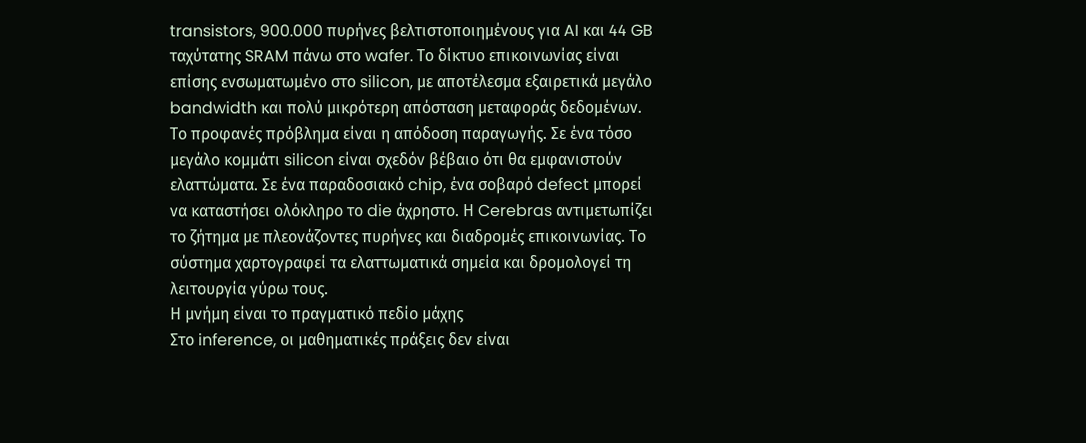transistors, 900.000 πυρήνες βελτιστοποιημένους για AI και 44 GB ταχύτατης SRAM πάνω στο wafer. Το δίκτυο επικοινωνίας είναι επίσης ενσωματωμένο στο silicon, με αποτέλεσμα εξαιρετικά μεγάλο bandwidth και πολύ μικρότερη απόσταση μεταφοράς δεδομένων.
Το προφανές πρόβλημα είναι η απόδοση παραγωγής. Σε ένα τόσο μεγάλο κομμάτι silicon είναι σχεδόν βέβαιο ότι θα εμφανιστούν ελαττώματα. Σε ένα παραδοσιακό chip, ένα σοβαρό defect μπορεί να καταστήσει ολόκληρο το die άχρηστο. Η Cerebras αντιμετωπίζει το ζήτημα με πλεονάζοντες πυρήνες και διαδρομές επικοινωνίας. Το σύστημα χαρτογραφεί τα ελαττωματικά σημεία και δρομολογεί τη λειτουργία γύρω τους.
Η μνήμη είναι το πραγματικό πεδίο μάχης
Στο inference, οι μαθηματικές πράξεις δεν είναι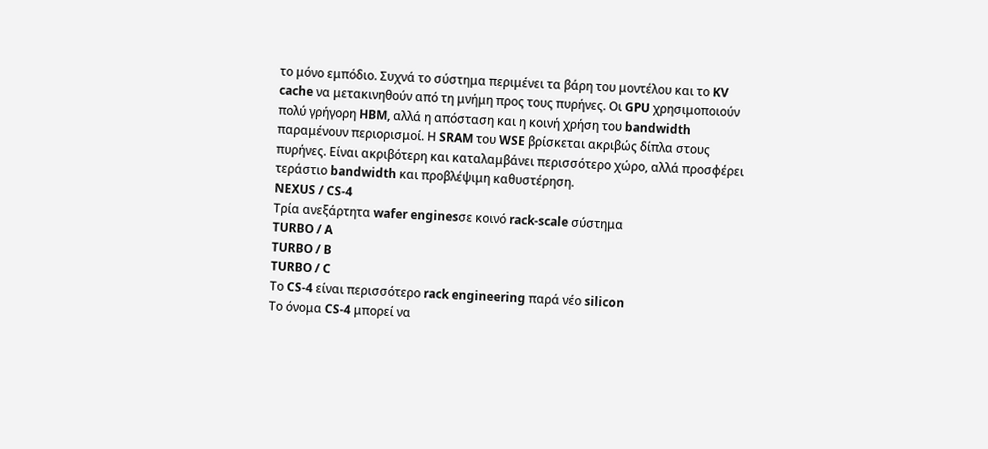το μόνο εμπόδιο. Συχνά το σύστημα περιμένει τα βάρη του μοντέλου και το KV cache να μετακινηθούν από τη μνήμη προς τους πυρήνες. Οι GPU χρησιμοποιούν πολύ γρήγορη HBM, αλλά η απόσταση και η κοινή χρήση του bandwidth παραμένουν περιορισμοί. Η SRAM του WSE βρίσκεται ακριβώς δίπλα στους πυρήνες. Είναι ακριβότερη και καταλαμβάνει περισσότερο χώρο, αλλά προσφέρει τεράστιο bandwidth και προβλέψιμη καθυστέρηση.
NEXUS / CS-4
Τρία ανεξάρτητα wafer enginesσε κοινό rack-scale σύστημα
TURBO / A
TURBO / B
TURBO / C
Το CS-4 είναι περισσότερο rack engineering παρά νέο silicon
Το όνομα CS-4 μπορεί να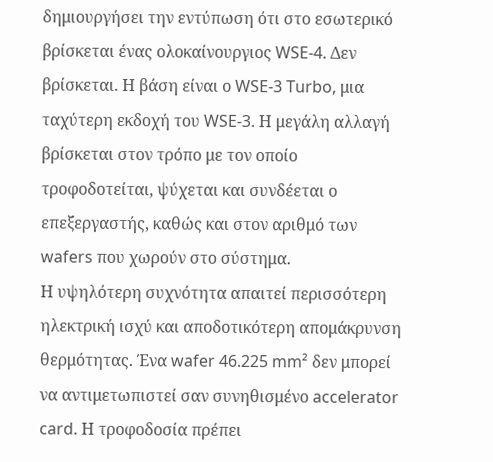δημιουργήσει την εντύπωση ότι στο εσωτερικό βρίσκεται ένας ολοκαίνουργιος WSE-4. Δεν βρίσκεται. Η βάση είναι ο WSE-3 Turbo, μια ταχύτερη εκδοχή του WSE-3. Η μεγάλη αλλαγή βρίσκεται στον τρόπο με τον οποίο τροφοδοτείται, ψύχεται και συνδέεται ο επεξεργαστής, καθώς και στον αριθμό των wafers που χωρούν στο σύστημα.
Η υψηλότερη συχνότητα απαιτεί περισσότερη ηλεκτρική ισχύ και αποδοτικότερη απομάκρυνση θερμότητας. Ένα wafer 46.225 mm² δεν μπορεί να αντιμετωπιστεί σαν συνηθισμένο accelerator card. Η τροφοδοσία πρέπει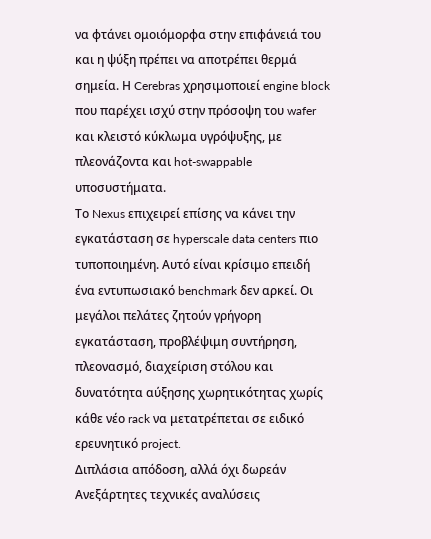να φτάνει ομοιόμορφα στην επιφάνειά του και η ψύξη πρέπει να αποτρέπει θερμά σημεία. Η Cerebras χρησιμοποιεί engine block που παρέχει ισχύ στην πρόσοψη του wafer και κλειστό κύκλωμα υγρόψυξης, με πλεονάζοντα και hot-swappable υποσυστήματα.
Το Nexus επιχειρεί επίσης να κάνει την εγκατάσταση σε hyperscale data centers πιο τυποποιημένη. Αυτό είναι κρίσιμο επειδή ένα εντυπωσιακό benchmark δεν αρκεί. Οι μεγάλοι πελάτες ζητούν γρήγορη εγκατάσταση, προβλέψιμη συντήρηση, πλεονασμό, διαχείριση στόλου και δυνατότητα αύξησης χωρητικότητας χωρίς κάθε νέο rack να μετατρέπεται σε ειδικό ερευνητικό project.
Διπλάσια απόδοση, αλλά όχι δωρεάν
Ανεξάρτητες τεχνικές αναλύσεις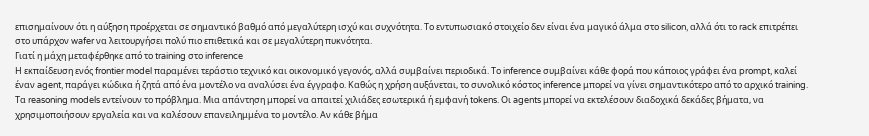επισημαίνουν ότι η αύξηση προέρχεται σε σημαντικό βαθμό από μεγαλύτερη ισχύ και συχνότητα. Το εντυπωσιακό στοιχείο δεν είναι ένα μαγικό άλμα στο silicon, αλλά ότι το rack επιτρέπει στο υπάρχον wafer να λειτουργήσει πολύ πιο επιθετικά και σε μεγαλύτερη πυκνότητα.
Γιατί η μάχη μεταφέρθηκε από το training στο inference
Η εκπαίδευση ενός frontier model παραμένει τεράστιο τεχνικό και οικονομικό γεγονός, αλλά συμβαίνει περιοδικά. Το inference συμβαίνει κάθε φορά που κάποιος γράφει ένα prompt, καλεί έναν agent, παράγει κώδικα ή ζητά από ένα μοντέλο να αναλύσει ένα έγγραφο. Καθώς η χρήση αυξάνεται, το συνολικό κόστος inference μπορεί να γίνει σημαντικότερο από το αρχικό training.
Τα reasoning models εντείνουν το πρόβλημα. Μια απάντηση μπορεί να απαιτεί χιλιάδες εσωτερικά ή εμφανή tokens. Οι agents μπορεί να εκτελέσουν διαδοχικά δεκάδες βήματα, να χρησιμοποιήσουν εργαλεία και να καλέσουν επανειλημμένα το μοντέλο. Αν κάθε βήμα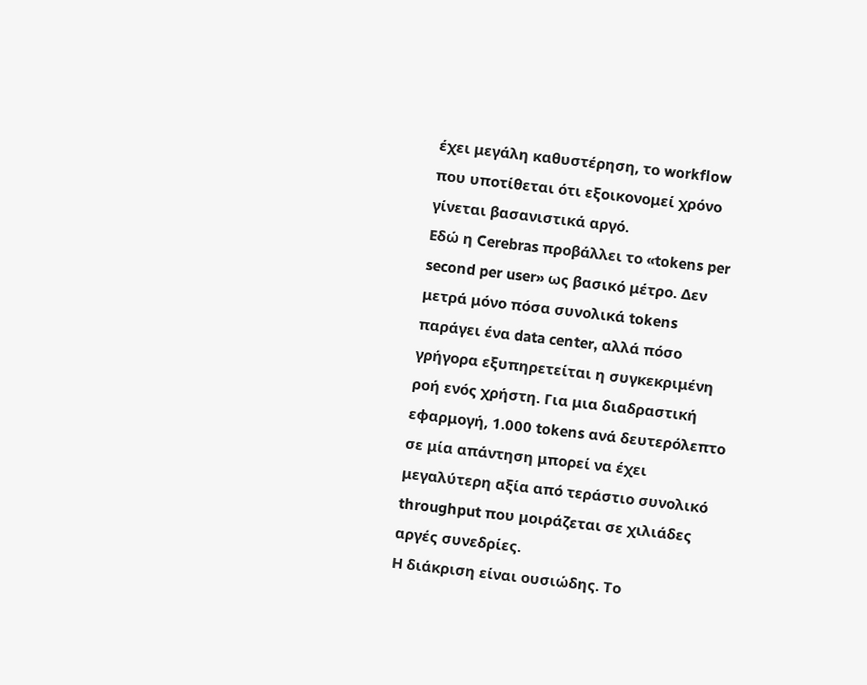έχει μεγάλη καθυστέρηση, το workflow που υποτίθεται ότι εξοικονομεί χρόνο γίνεται βασανιστικά αργό.
Εδώ η Cerebras προβάλλει το «tokens per second per user» ως βασικό μέτρο. Δεν μετρά μόνο πόσα συνολικά tokens παράγει ένα data center, αλλά πόσο γρήγορα εξυπηρετείται η συγκεκριμένη ροή ενός χρήστη. Για μια διαδραστική εφαρμογή, 1.000 tokens ανά δευτερόλεπτο σε μία απάντηση μπορεί να έχει μεγαλύτερη αξία από τεράστιο συνολικό throughput που μοιράζεται σε χιλιάδες αργές συνεδρίες.
Η διάκριση είναι ουσιώδης. Το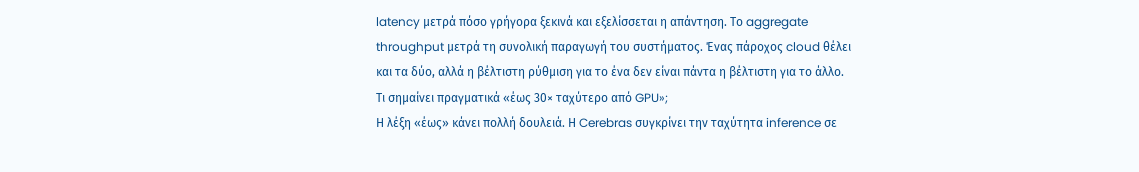latency μετρά πόσο γρήγορα ξεκινά και εξελίσσεται η απάντηση. Το aggregate throughput μετρά τη συνολική παραγωγή του συστήματος. Ένας πάροχος cloud θέλει και τα δύο, αλλά η βέλτιστη ρύθμιση για το ένα δεν είναι πάντα η βέλτιστη για το άλλο.
Τι σημαίνει πραγματικά «έως 30× ταχύτερο από GPU»;
Η λέξη «έως» κάνει πολλή δουλειά. Η Cerebras συγκρίνει την ταχύτητα inference σε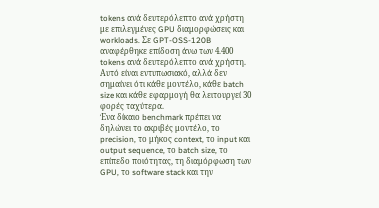tokens ανά δευτερόλεπτο ανά χρήστη με επιλεγμένες GPU διαμορφώσεις και workloads. Σε GPT-OSS-120B αναφέρθηκε επίδοση άνω των 4.400 tokens ανά δευτερόλεπτο ανά χρήστη. Αυτό είναι εντυπωσιακό, αλλά δεν σημαίνει ότι κάθε μοντέλο, κάθε batch size και κάθε εφαρμογή θα λειτουργεί 30 φορές ταχύτερα.
Ένα δίκαιο benchmark πρέπει να δηλώνει το ακριβές μοντέλο, το precision, το μήκος context, το input και output sequence, το batch size, το επίπεδο ποιότητας, τη διαμόρφωση των GPU, το software stack και την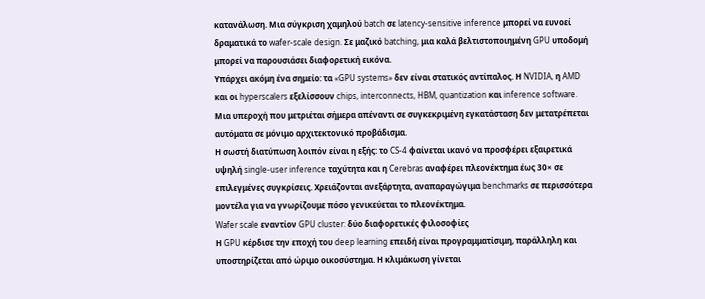κατανάλωση. Μια σύγκριση χαμηλού batch σε latency-sensitive inference μπορεί να ευνοεί δραματικά το wafer-scale design. Σε μαζικό batching, μια καλά βελτιστοποιημένη GPU υποδομή μπορεί να παρουσιάσει διαφορετική εικόνα.
Υπάρχει ακόμη ένα σημείο: τα «GPU systems» δεν είναι στατικός αντίπαλος. Η NVIDIA, η AMD και οι hyperscalers εξελίσσουν chips, interconnects, HBM, quantization και inference software. Μια υπεροχή που μετριέται σήμερα απέναντι σε συγκεκριμένη εγκατάσταση δεν μετατρέπεται αυτόματα σε μόνιμο αρχιτεκτονικό προβάδισμα.
Η σωστή διατύπωση λοιπόν είναι η εξής: το CS-4 φαίνεται ικανό να προσφέρει εξαιρετικά υψηλή single-user inference ταχύτητα και η Cerebras αναφέρει πλεονέκτημα έως 30× σε επιλεγμένες συγκρίσεις. Χρειάζονται ανεξάρτητα, αναπαραγώγιμα benchmarks σε περισσότερα μοντέλα για να γνωρίζουμε πόσο γενικεύεται το πλεονέκτημα.
Wafer scale εναντίον GPU cluster: δύο διαφορετικές φιλοσοφίες
Η GPU κέρδισε την εποχή του deep learning επειδή είναι προγραμματίσιμη, παράλληλη και υποστηρίζεται από ώριμο οικοσύστημα. Η κλιμάκωση γίνεται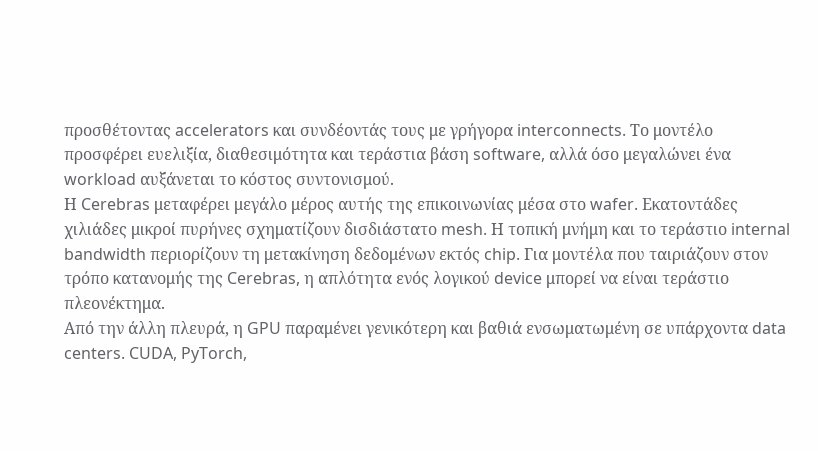προσθέτοντας accelerators και συνδέοντάς τους με γρήγορα interconnects. Το μοντέλο προσφέρει ευελιξία, διαθεσιμότητα και τεράστια βάση software, αλλά όσο μεγαλώνει ένα workload αυξάνεται το κόστος συντονισμού.
Η Cerebras μεταφέρει μεγάλο μέρος αυτής της επικοινωνίας μέσα στο wafer. Εκατοντάδες χιλιάδες μικροί πυρήνες σχηματίζουν δισδιάστατο mesh. Η τοπική μνήμη και το τεράστιο internal bandwidth περιορίζουν τη μετακίνηση δεδομένων εκτός chip. Για μοντέλα που ταιριάζουν στον τρόπο κατανομής της Cerebras, η απλότητα ενός λογικού device μπορεί να είναι τεράστιο πλεονέκτημα.
Από την άλλη πλευρά, η GPU παραμένει γενικότερη και βαθιά ενσωματωμένη σε υπάρχοντα data centers. CUDA, PyTorch,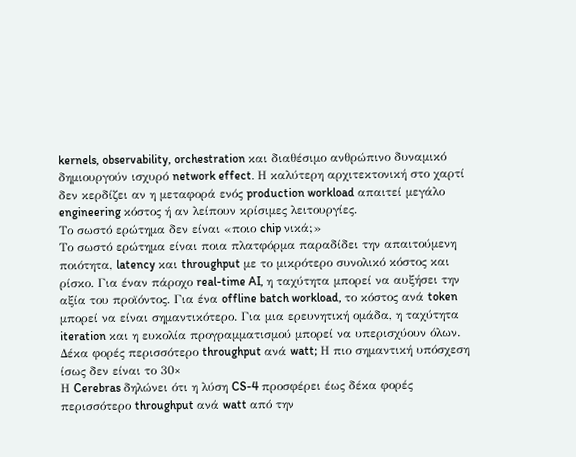kernels, observability, orchestration και διαθέσιμο ανθρώπινο δυναμικό δημιουργούν ισχυρό network effect. Η καλύτερη αρχιτεκτονική στο χαρτί δεν κερδίζει αν η μεταφορά ενός production workload απαιτεί μεγάλο engineering κόστος ή αν λείπουν κρίσιμες λειτουργίες.
Το σωστό ερώτημα δεν είναι «ποιο chip νικά;»
Το σωστό ερώτημα είναι ποια πλατφόρμα παραδίδει την απαιτούμενη ποιότητα, latency και throughput με το μικρότερο συνολικό κόστος και ρίσκο. Για έναν πάροχο real-time AI, η ταχύτητα μπορεί να αυξήσει την αξία του προϊόντος. Για ένα offline batch workload, το κόστος ανά token μπορεί να είναι σημαντικότερο. Για μια ερευνητική ομάδα, η ταχύτητα iteration και η ευκολία προγραμματισμού μπορεί να υπερισχύουν όλων.
Δέκα φορές περισσότερο throughput ανά watt; Η πιο σημαντική υπόσχεση ίσως δεν είναι το 30×
Η Cerebras δηλώνει ότι η λύση CS-4 προσφέρει έως δέκα φορές περισσότερο throughput ανά watt από την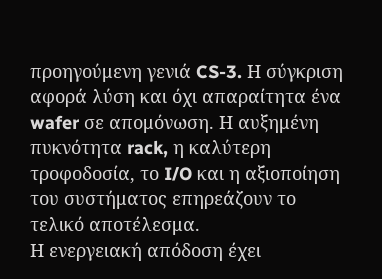προηγούμενη γενιά CS-3. Η σύγκριση αφορά λύση και όχι απαραίτητα ένα wafer σε απομόνωση. Η αυξημένη πυκνότητα rack, η καλύτερη τροφοδοσία, το I/O και η αξιοποίηση του συστήματος επηρεάζουν το τελικό αποτέλεσμα.
Η ενεργειακή απόδοση έχει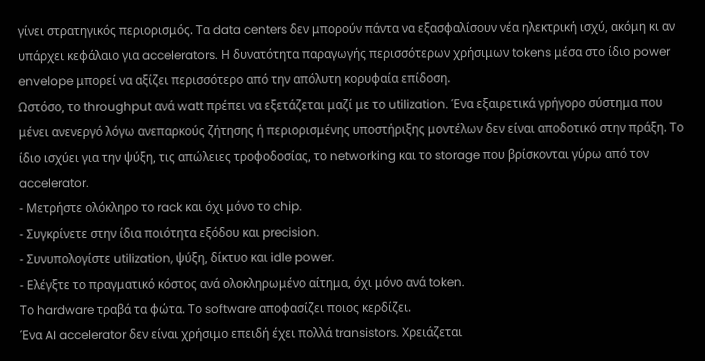γίνει στρατηγικός περιορισμός. Τα data centers δεν μπορούν πάντα να εξασφαλίσουν νέα ηλεκτρική ισχύ, ακόμη κι αν υπάρχει κεφάλαιο για accelerators. Η δυνατότητα παραγωγής περισσότερων χρήσιμων tokens μέσα στο ίδιο power envelope μπορεί να αξίζει περισσότερο από την απόλυτη κορυφαία επίδοση.
Ωστόσο, το throughput ανά watt πρέπει να εξετάζεται μαζί με το utilization. Ένα εξαιρετικά γρήγορο σύστημα που μένει ανενεργό λόγω ανεπαρκούς ζήτησης ή περιορισμένης υποστήριξης μοντέλων δεν είναι αποδοτικό στην πράξη. Το ίδιο ισχύει για την ψύξη, τις απώλειες τροφοδοσίας, το networking και το storage που βρίσκονται γύρω από τον accelerator.
- Μετρήστε ολόκληρο το rack και όχι μόνο το chip.
- Συγκρίνετε στην ίδια ποιότητα εξόδου και precision.
- Συνυπολογίστε utilization, ψύξη, δίκτυο και idle power.
- Ελέγξτε το πραγματικό κόστος ανά ολοκληρωμένο αίτημα, όχι μόνο ανά token.
Το hardware τραβά τα φώτα. Το software αποφασίζει ποιος κερδίζει.
Ένα AI accelerator δεν είναι χρήσιμο επειδή έχει πολλά transistors. Χρειάζεται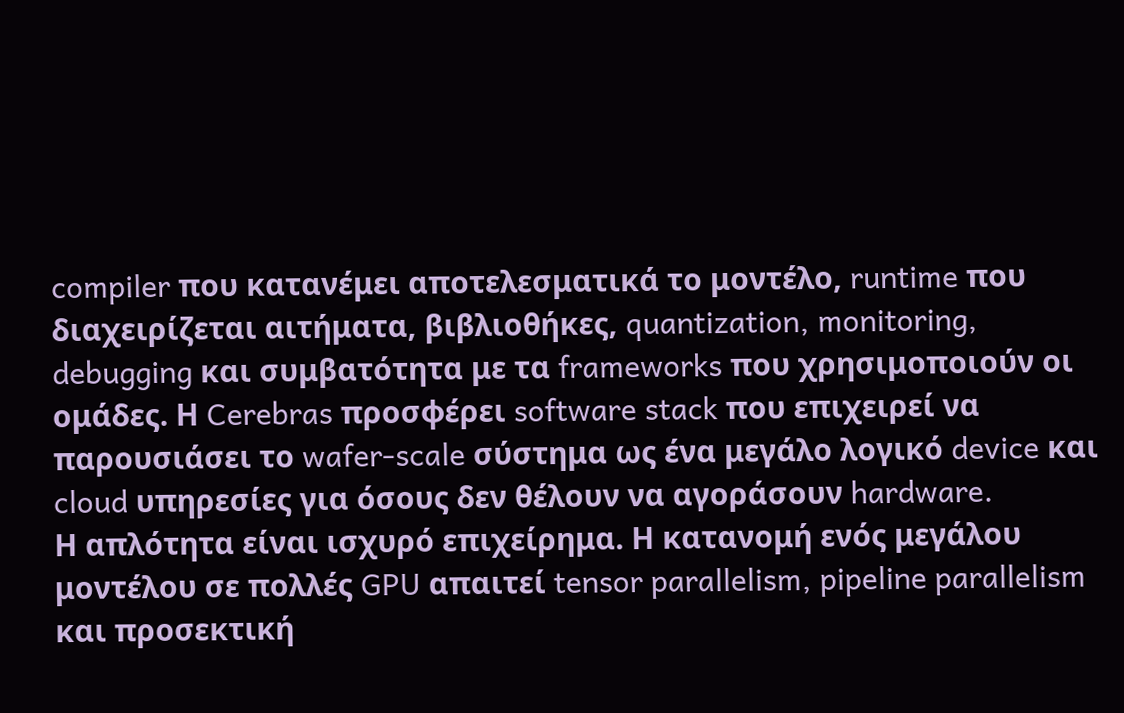compiler που κατανέμει αποτελεσματικά το μοντέλο, runtime που διαχειρίζεται αιτήματα, βιβλιοθήκες, quantization, monitoring, debugging και συμβατότητα με τα frameworks που χρησιμοποιούν οι ομάδες. Η Cerebras προσφέρει software stack που επιχειρεί να παρουσιάσει το wafer-scale σύστημα ως ένα μεγάλο λογικό device και cloud υπηρεσίες για όσους δεν θέλουν να αγοράσουν hardware.
Η απλότητα είναι ισχυρό επιχείρημα. Η κατανομή ενός μεγάλου μοντέλου σε πολλές GPU απαιτεί tensor parallelism, pipeline parallelism και προσεκτική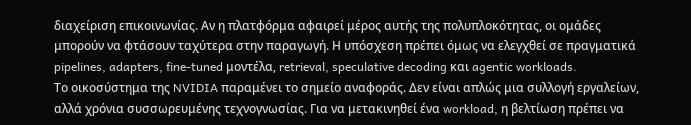διαχείριση επικοινωνίας. Αν η πλατφόρμα αφαιρεί μέρος αυτής της πολυπλοκότητας, οι ομάδες μπορούν να φτάσουν ταχύτερα στην παραγωγή. Η υπόσχεση πρέπει όμως να ελεγχθεί σε πραγματικά pipelines, adapters, fine-tuned μοντέλα, retrieval, speculative decoding και agentic workloads.
Το οικοσύστημα της NVIDIA παραμένει το σημείο αναφοράς. Δεν είναι απλώς μια συλλογή εργαλείων, αλλά χρόνια συσσωρευμένης τεχνογνωσίας. Για να μετακινηθεί ένα workload, η βελτίωση πρέπει να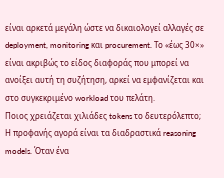είναι αρκετά μεγάλη ώστε να δικαιολογεί αλλαγές σε deployment, monitoring και procurement. Το «έως 30×» είναι ακριβώς το είδος διαφοράς που μπορεί να ανοίξει αυτή τη συζήτηση, αρκεί να εμφανίζεται και στο συγκεκριμένο workload του πελάτη.
Ποιος χρειάζεται χιλιάδες tokens το δευτερόλεπτο;
Η προφανής αγορά είναι τα διαδραστικά reasoning models. Όταν ένα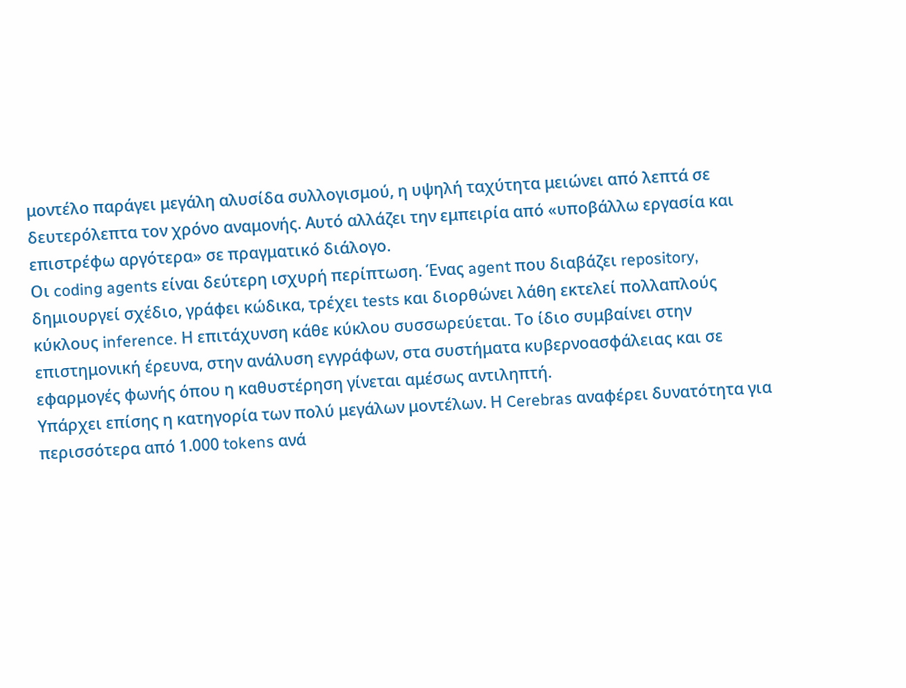μοντέλο παράγει μεγάλη αλυσίδα συλλογισμού, η υψηλή ταχύτητα μειώνει από λεπτά σε δευτερόλεπτα τον χρόνο αναμονής. Αυτό αλλάζει την εμπειρία από «υποβάλλω εργασία και επιστρέφω αργότερα» σε πραγματικό διάλογο.
Οι coding agents είναι δεύτερη ισχυρή περίπτωση. Ένας agent που διαβάζει repository, δημιουργεί σχέδιο, γράφει κώδικα, τρέχει tests και διορθώνει λάθη εκτελεί πολλαπλούς κύκλους inference. Η επιτάχυνση κάθε κύκλου συσσωρεύεται. Το ίδιο συμβαίνει στην επιστημονική έρευνα, στην ανάλυση εγγράφων, στα συστήματα κυβερνοασφάλειας και σε εφαρμογές φωνής όπου η καθυστέρηση γίνεται αμέσως αντιληπτή.
Υπάρχει επίσης η κατηγορία των πολύ μεγάλων μοντέλων. Η Cerebras αναφέρει δυνατότητα για περισσότερα από 1.000 tokens ανά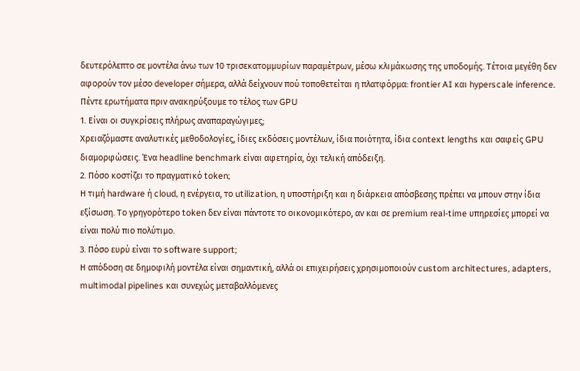δευτερόλεπτο σε μοντέλα άνω των 10 τρισεκατομμυρίων παραμέτρων, μέσω κλιμάκωσης της υποδομής. Τέτοια μεγέθη δεν αφορούν τον μέσο developer σήμερα, αλλά δείχνουν πού τοποθετείται η πλατφόρμα: frontier AI και hyperscale inference.
Πέντε ερωτήματα πριν ανακηρύξουμε το τέλος των GPU
1. Είναι οι συγκρίσεις πλήρως αναπαραγώγιμες;
Χρειαζόμαστε αναλυτικές μεθοδολογίες, ίδιες εκδόσεις μοντέλων, ίδια ποιότητα, ίδια context lengths και σαφείς GPU διαμορφώσεις. Ένα headline benchmark είναι αφετηρία, όχι τελική απόδειξη.
2. Πόσο κοστίζει το πραγματικό token;
Η τιμή hardware ή cloud, η ενέργεια, το utilization, η υποστήριξη και η διάρκεια απόσβεσης πρέπει να μπουν στην ίδια εξίσωση. Το γρηγορότερο token δεν είναι πάντοτε το οικονομικότερο, αν και σε premium real-time υπηρεσίες μπορεί να είναι πολύ πιο πολύτιμο.
3. Πόσο ευρύ είναι το software support;
Η απόδοση σε δημοφιλή μοντέλα είναι σημαντική, αλλά οι επιχειρήσεις χρησιμοποιούν custom architectures, adapters, multimodal pipelines και συνεχώς μεταβαλλόμενες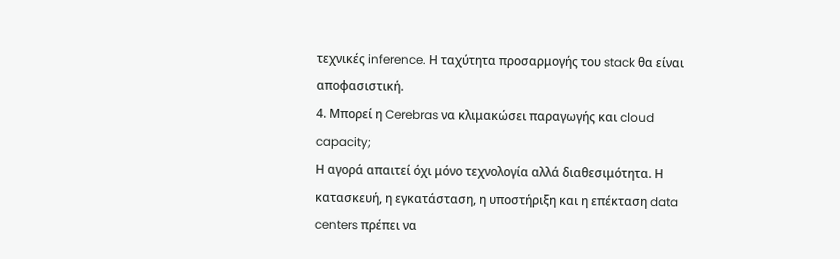τεχνικές inference. Η ταχύτητα προσαρμογής του stack θα είναι αποφασιστική.
4. Μπορεί η Cerebras να κλιμακώσει παραγωγής και cloud capacity;
Η αγορά απαιτεί όχι μόνο τεχνολογία αλλά διαθεσιμότητα. Η κατασκευή, η εγκατάσταση, η υποστήριξη και η επέκταση data centers πρέπει να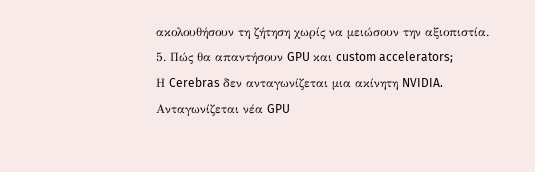ακολουθήσουν τη ζήτηση χωρίς να μειώσουν την αξιοπιστία.
5. Πώς θα απαντήσουν GPU και custom accelerators;
Η Cerebras δεν ανταγωνίζεται μια ακίνητη NVIDIA. Ανταγωνίζεται νέα GPU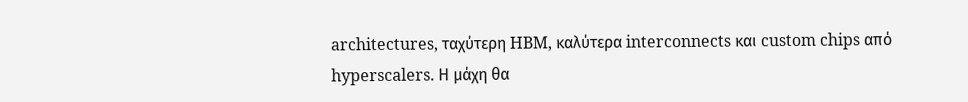architectures, ταχύτερη HBM, καλύτερα interconnects και custom chips από hyperscalers. Η μάχη θα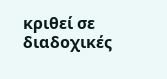κριθεί σε διαδοχικές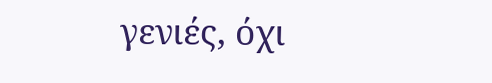γενιές, όχι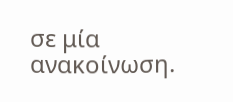σε μία ανακοίνωση.